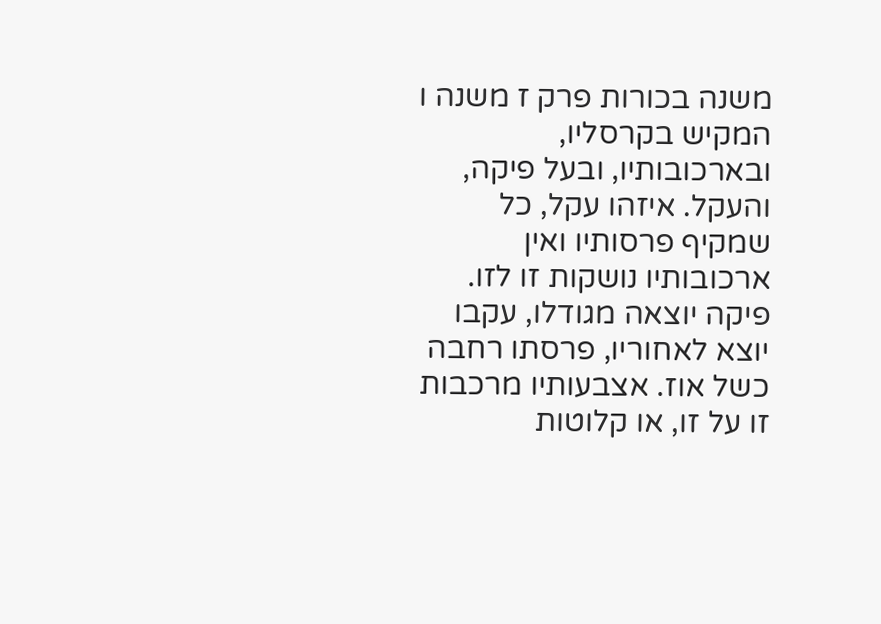משנה בכורות פרק ז משנה ו
המקיש בקרסליו, ובארכובותיו, ובעל פיקה, והעקל. איזהו עקל, כל שמקיף פרסותיו ואין ארכובותיו נושקות זו לזו. פיקה יוצאה מגודלו, עקבו יוצא לאחוריו, פרסתו רחבה כשל אוז. אצבעותיו מרכבות זו על זו, או קלוטות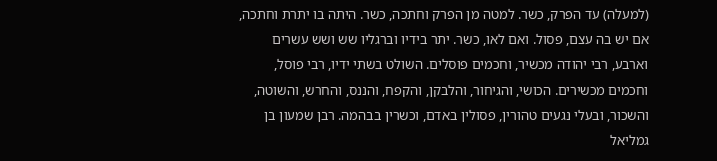(למעלה) עד הפרק, כשר. למטה מן הפרק וחתכה, כשר. היתה בו יתרת וחתכה, אם יש בה עצם, פסול. ואם לאו, כשר. יתר בידיו וברגליו שש ושש עשרים וארבע, רבי יהודה מכשיר, וחכמים פוסלים. השולט בשתי ידיו, רבי פוסל, וחכמים מכשירים. הכושי, והגיחור, והלבקן, והקפח, והננס, והחרש, והשוטה, והשכור, ובעלי נגעים טהורין, פסולין באדם, וכשרין בבהמה. רבן שמעון בן גמליאל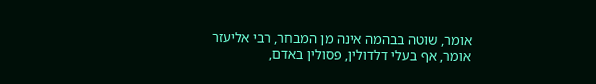אומר, שוטה בבהמה אינה מן המבחר, רבי אליעזר אומר, אף בעלי דלדולין, פסולין באדם,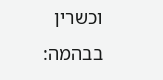וכשרין בבהמה: